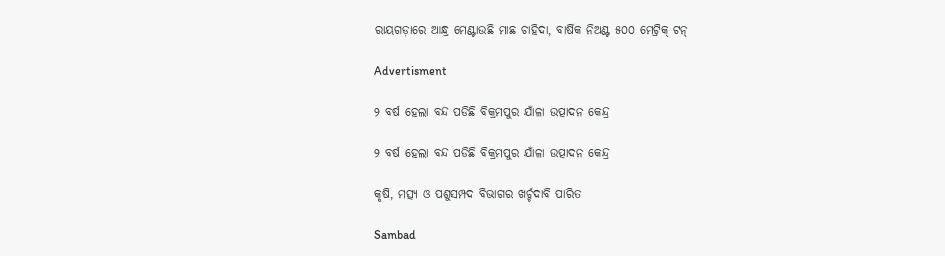ରାୟଗଡ଼ାରେ ଆନ୍ଧ୍ର ମେଣ୍ଟାଉଛି ମାଛ ଚାହିଦା, ବାର୍ଷିକ ନିଅଣ୍ଟ ୫୦୦ ମେଟ୍ରିକ୍ ଟନ୍

Advertisment

୨ ବର୍ଷ ହେଲା ବନ୍ଦ ପଡିଛି ବିକ୍ରମପୁର ଯାଁଳା ଉତ୍ପାଦନ କେନ୍ଦ୍ର

୨ ବର୍ଷ ହେଲା ବନ୍ଦ ପଡିଛି ବିକ୍ରମପୁର ଯାଁଳା ଉତ୍ପାଦନ କେନ୍ଦ୍ର

କୃଷି, ମତ୍ସ୍ୟ ଓ ପଶୁସମ୍ପଦ ବିଭାଗର ଖର୍ଚ୍ଚଦାବି ପାରିତ

Sambad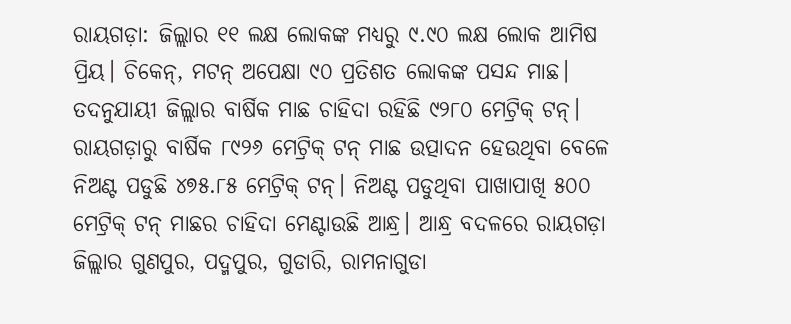ରାୟଗଡ଼ା: ଜିଲ୍ଲାର ୧୧ ଲକ୍ଷ ଲୋକଙ୍କ ମଧ୍ୟରୁ ୯.୯୦ ଲକ୍ଷ ଲୋକ ଆମିଷ ପ୍ରିୟ। ଚିକେନ୍, ମଟନ୍ ଅପେକ୍ଷା ୯୦ ପ୍ରତିଶତ ଲୋକଙ୍କ ପସନ୍ଦ ମାଛ। ତଦନୁଯାୟୀ ଜିଲ୍ଲାର ବାର୍ଷିକ ମାଛ ଚାହିଦା ରହିଛି ୯୨୮୦ ମେଟ୍ରିକ୍ ଟନ୍। ରାୟଗଡ଼ାରୁ ବାର୍ଷିକ ୮୯୨୬ ମେଟ୍ରିକ୍ ଟନ୍ ମାଛ ଉତ୍ପାଦନ ହେଉଥିବା ବେଳେ ନିଅଣ୍ଟ ପଡୁଛି ୪୭୫.୮୫ ମେଟ୍ରିକ୍ ଟନ୍। ନିଅଣ୍ଟ ପଡୁଥିବା ପାଖାପାଖି ୫୦୦ ମେଟ୍ରିକ୍ ଟନ୍ ମାଛର ଚାହିଦା ମେଣ୍ଟାଉଛି ଆନ୍ଧ୍ର। ଆନ୍ଧ୍ର ବଦଳରେ ରାୟଗଡ଼ା ଜିଲ୍ଲାର ଗୁଣପୁର, ପଦ୍ମପୁର, ଗୁଡାରି, ରାମନାଗୁଡା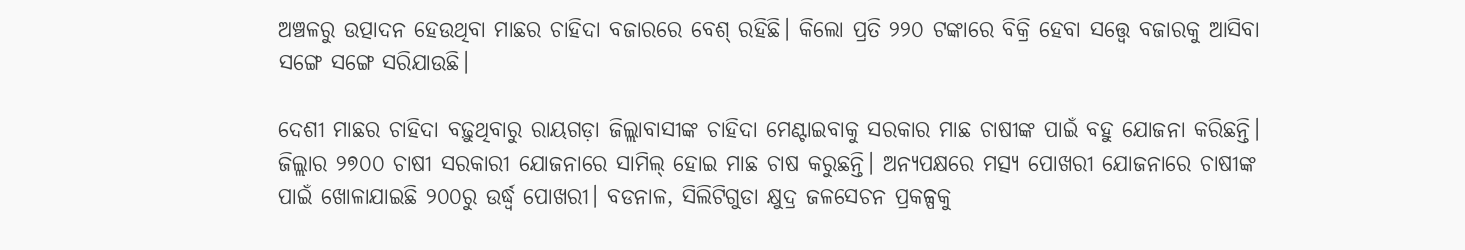ଅଞ୍ଚଳରୁ ଉତ୍ପାଦନ ‌ହେଉଥିବା ମାଛର ଚାହିଦା ବଜାରରେ ବେଶ୍ ରହିଛି। କିଲୋ ପ୍ରତି ୨୨୦ ଟଙ୍କାରେ ବିକ୍ରି ହେବା ସତ୍ତ୍ବେ ବଜାରକୁ ଆସିବା ସଙ୍ଗେ ସଙ୍ଗେ ସରିଯାଉଛି।

ଦେଶୀ ମାଛର ଚାହିଦା ବଢ଼ୁଥିବାରୁ ରାୟଗଡ଼ା ଜିଲ୍ଲାବାସୀଙ୍କ ଚାହିଦା ମେଣ୍ଟାଇବାକୁ ସରକାର ମାଛ ଚାଷୀଙ୍କ ପାଇଁ ବହୁ ଯୋଜନା କରିଛନ୍ତି। ଜିଲ୍ଲାର ୨୭୦୦ ଚାଷୀ ସରକାରୀ ଯୋଜନାରେ ସାମିଲ୍ ହୋଇ ମାଛ ଚାଷ କରୁଛନ୍ତି। ଅନ୍ୟପକ୍ଷରେ ମତ୍ସ୍ୟ ପୋଖରୀ ଯୋଜନ‌ାରେ ଚାଷୀଙ୍କ ପାଇଁ ଖୋଳାଯାଇଛି ୨୦୦ରୁ ଉର୍ଦ୍ଧ୍ବ ପୋଖରୀ। ବଡନାଳ, ସିଲିଟିଗୁଡା କ୍ଷୁଦ୍ର ଜଳସେଚନ ପ୍ରକଳ୍ପକୁ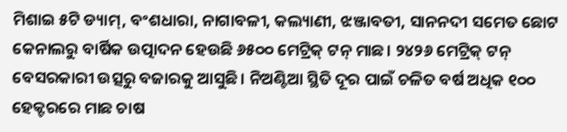ମିଶାଇ ୫ଟି ଡ୍ୟାମ୍, ବଂଶଧାରା, ନାଗାବଳୀ, କଲ୍ୟାଣୀ, ଝଞ୍ଜାବତୀ, ସାନନଦୀ ସମେତ ଛୋଟ କେନାଲରୁ ବାର୍ଷିକ ଉତ୍ପାଦନ ହେଉଛି ୬୫୦୦ ମେଟ୍ରିକ୍ ଟନ୍ ମାଛ। ୨୪୨୬ ମେଟ୍ରିକ୍ ଟନ୍ ବେସରକାରୀ ଉତ୍ସରୁ ବଜାରକୁ ଆସୁଛି। ନିଅଣ୍ଟିଆ ସ୍ଥିତି ଦୂର ପାଇଁ ଚଳିତ ବର୍ଷ ଅଧିକ ୧୦୦ ହେକ୍ଟରରେ ମାଛ ଚାଷ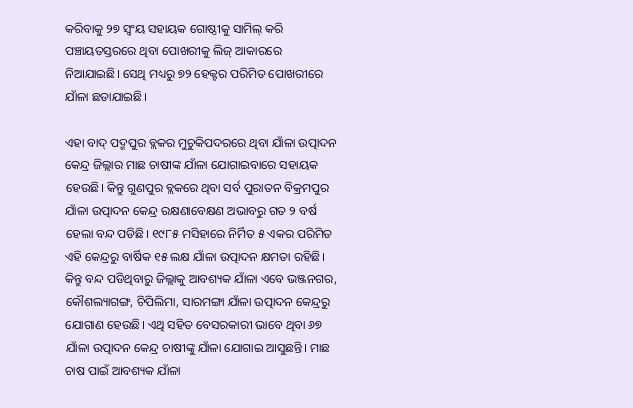କରିବାକୁ ୨୭ ସ୍ବଂୟ ସହାୟକ ଗୋଷ୍ଠୀକୁ ସାମିଲ୍ କରି ପଞ୍ଚାୟତସ୍ତରରେ ଥିବା ପୋଖରୀକୁ ଲିଜ୍ ଆକାରରେ ନିଆଯାଇଛି। ସେଥି ମଧ୍ୟରୁ ୭୨ ହେକ୍ଟର ପରିମିତ ପୋଖରୀରେ ଯାଁଳା ଛଡାଯାଇଛି।

ଏହା ବାଦ୍ ପଦ୍ମପୁର ବ୍ଲକର ମୁଚୁକିପଦ‌ରରେ ଥିବା ଯାଁଳା ଉତ୍ପାଦନ କେନ୍ଦ୍ର ଜିଲ୍ଲାର ମାଛ ଚାଷୀଙ୍କ ଯାଁଳା ଯୋଗାଇବାରେ ସହାୟକ ହେଉଛି। କିନ୍ତୁ ଗୁଣପୁର ବ୍ଲକରେ ଥିବା ସର୍ବ ପୁରାତନ ବିକ୍ରମପୁର ଯାଁଳା ଉତ୍ପାଦନ କେନ୍ଦ୍ର ରକ୍ଷଣାବେକ୍ଷଣ ଅଭାବରୁ ଗତ ୨ ବର୍ଷ ହେଲା ବନ୍ଦ ପଡିଛି। ୧୯୮୫ ମସିହାରେ ନିର୍ମିତ ୫ ଏକର ପରିମିତ ଏହି କେନ୍ଦ୍ରରୁ ବାର୍ଷିକ ୧୫ ଲକ୍ଷ ଯାଁଳା ଉତ୍ପାଦନ କ୍ଷମତା ରହିଛି। କିନ୍ତୁ ବନ୍ଦ ପଡିଥିବାରୁ ଜିଲ୍ଲାକୁ ଆବଶ୍ୟକ ଯାଁଳା ଏବେ ଭଞ୍ଜନଗର, କୌଶଲ୍ୟାଗଙ୍ଗ, ଚିପିଲିମା, ସାରମଙ୍ଗା ଯାଁଳା ଉତ୍ପାଦନ କେନ୍ଦ୍ରରୁ ଯୋଗାଣ ହେଉଛି। ଏଥି ସହିତ ବେସରକାରୀ ଭାବେ ଥିବା ୬୭ ଯାଁଳା ଉତ୍ପାଦନ କେନ୍ଦ୍ର ଚାଷୀଙ୍କୁ ଯାଁଳା ଯୋଗାଇ ଆସୁଛନ୍ତି। ମାଛ ଚାଷ ପାଇଁ ଆବଶ୍ୟକ ଯାଁଳା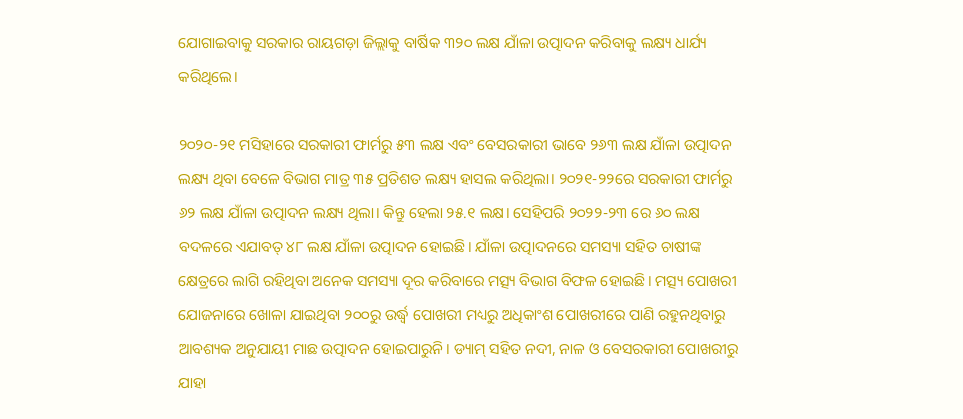ଯୋଗାଇବାକୁ ସରକାର ରାୟଗଡ଼ା ଜିଲ୍ଲାକୁ ବାର୍ଷିକ ୩୨୦ ଲକ୍ଷ ଯାଁଳା ଉତ୍ପାଦନ କରିବାକୁ ଲକ୍ଷ୍ୟ ଧାର୍ଯ୍ୟ କରିଥିଲେ।

୨୦୨୦-୨୧ ମସିହାରେ ସରକାରୀ ଫାର୍ମରୁ ୫୩ ଲକ୍ଷ ଏବଂ ବେସରକାରୀ ଭାବେ ୨୬୩ ଲକ୍ଷ ଯାଁଳା ଉତ୍ପାଦନ ଲକ୍ଷ୍ୟ ଥିବା ବେଳେ ବିଭାଗ ମାତ୍ର ୩୫ ପ୍ରତିଶତ ଲକ୍ଷ୍ୟ ହାସଲ କରିଥିଲା। ୨୦୨୧-୨୨ରେ ସରକାରୀ ଫାର୍ମରୁ ୬୨ ଲକ୍ଷ ଯାଁଳା ଉତ୍ପାଦନ ଲକ୍ଷ୍ୟ ଥିଲା। କିନ୍ତୁ ହେଲା ୨୫.୧ ଲକ୍ଷ। ସେହିପରି ୨୦୨୨-୨୩ ରେ ୬୦ ଲକ୍ଷ ବଦଳରେ ଏଯାବତ୍ ୪୮ ଲକ୍ଷ ଯାଁଳା ଉତ୍ପାଦନ ହୋଇଛି। ଯାଁଳା ଉତ୍ପାଦନରେ ସମସ୍ୟା ସହିତ ଚାଷୀଙ୍କ କ୍ଷେତ୍ରରେ ଲାଗି ରହିଥିବା ଅନେକ ସମସ୍ୟା ଦୂର କରିବାରେ ମତ୍ସ୍ୟ ବିଭାଗ ବିଫଳ ହୋଇଛି। ମତ୍ସ୍ୟ ପୋଖରୀ ଯୋଜନାରେ ଖୋଳା ଯାଇଥିବା ୨୦୦ରୁ ଉର୍ଦ୍ଧ୍ବ ପୋଖରୀ ମଧ୍ୟରୁ ଅଧିକାଂଶ ପୋଖରୀରେ ପାଣି ରହୁନଥିବାରୁ ଆବଶ୍ୟକ ଅନୁଯାୟୀ ମାଛ ଉତ୍ପାଦନ ହୋଇପାରୁନି। ଡ୍ୟାମ୍ ସହିତ ନଦୀ, ନାଳ ଓ ବେସରକାରୀ ପୋଖରୀରୁ ଯାହା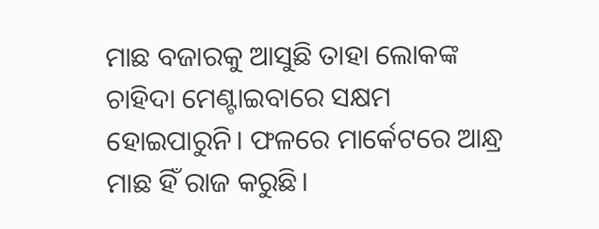ମାଛ ବଜାରକୁ ଆସୁଛି ତାହା ଲୋକଙ୍କ ଚାହିଦା ମେଣ୍ଟାଇବାରେ ସକ୍ଷମ ହୋଇପାରୁନି। ଫଳରେ ମାର୍କେଟରେ ଆନ୍ଧ୍ର ମାଛ ହିଁ ରାଜ କରୁଛି।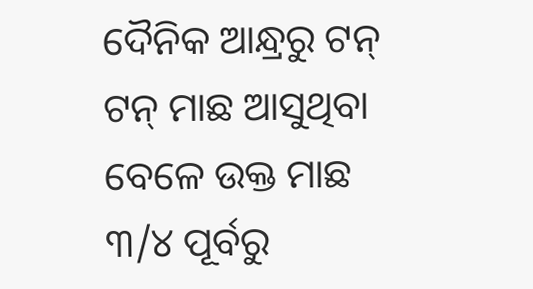ଦୈନିକ ଆନ୍ଧ୍ରରୁ ଟନ୍ ଟନ୍ ମାଛ ଆସୁଥିବା ବେଳେ ଉକ୍ତ ମାଛ ୩/୪ ପୂର୍ବରୁ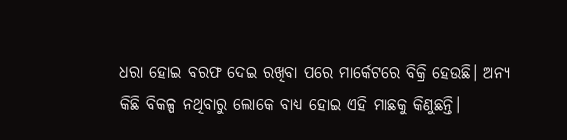ଧରା ହୋଇ ବରଫ ଦେଇ ରଖିବା ପରେ ମାର୍କେଟରେ ବିକ୍ରି ହେଉଛି। ଅନ୍ୟ କିଛି ବିକଳ୍ପ ନଥିବାରୁ ଲୋକେ ବାଧ୍ୟ ହୋଇ ଏହି ମାଛକୁ କିଣୁଛନ୍ତି।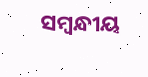ସମ୍ବନ୍ଧୀୟ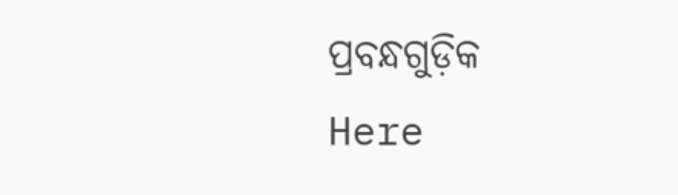ପ୍ରବନ୍ଧଗୁଡ଼ିକ
Here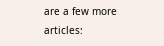are a few more articles: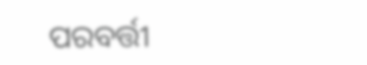ପରବର୍ତ୍ତୀ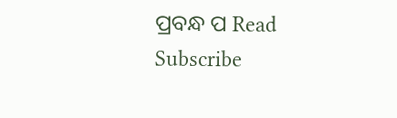ପ୍ରବନ୍ଧ ପ Read
Subscribe